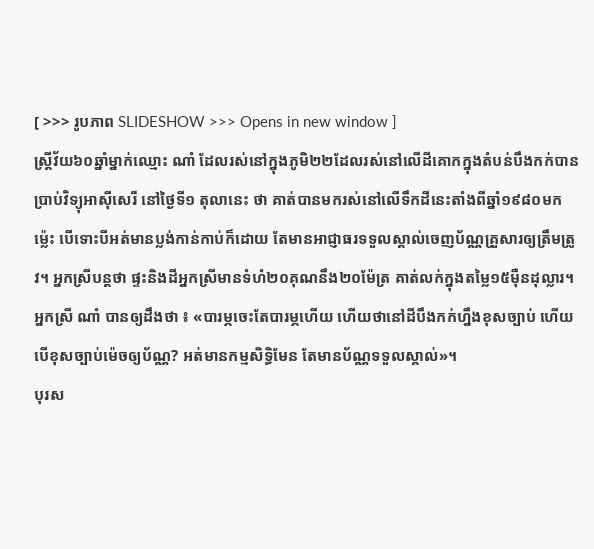[ >>> រូបភាព SLIDESHOW >>> Opens in new window ]
ស្រ្តីវ័យ៦០ឆ្នាំម្នាក់ឈ្មោះ ណាំ ដែលរស់នៅក្នុងភូមិ២២ដែលរស់នៅលើដីគោកក្នុងតំបន់បឹងកក់បានប្រាប់វិទ្យុអាស៊ីសេរី នៅថ្ងៃទី១ តុលានេះ ថា គាត់បានមករស់នៅលើទឹកដីនេះតាំងពីឆ្នាំ១៩៨០មកម្ល៉េះ បើទោះបីអត់មានប្លង់កាន់កាប់ក៏ដោយ តែមានអាជ្ញាធរទទួលស្គាល់ចេញប័ណ្ណគ្រួសារឲ្យត្រឹមត្រូវ។ អ្នកស្រីបន្តថា ផ្ទះនិងដីអ្នកស្រីមានទំហំ២០គុណនឹង២០ម៉ែត្រ គាត់លក់ក្នុងតម្លៃ១៥ម៉ឺនដុល្លារ។
អ្នកស្រី ណាំ បានឲ្យដឹងថា ៖ «បារម្ភចេះតែបារម្ភហើយ ហើយថានៅដីបឹងកក់ហ្នឹងខុសច្បាប់ ហើយបើខុសច្បាប់ម៉េចឲ្យប័ណ្ណ? អត់មានកម្មសិទ្ធិមែន តែមានប័ណ្ណទទួលស្គាល់»។
បុរស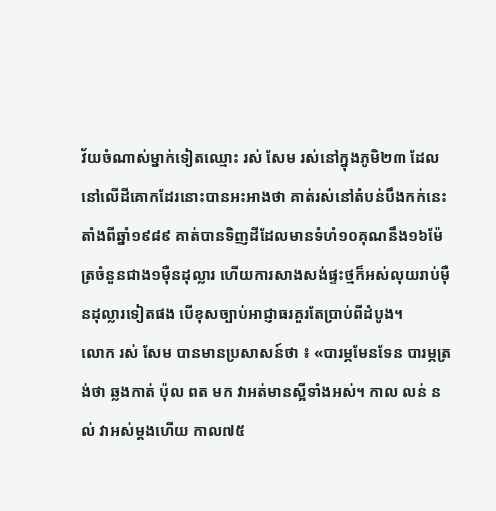វ័យចំណាស់ម្នាក់ទៀតឈ្មោះ រស់ សែម រស់នៅក្នុងភូមិ២៣ ដែលនៅលើដីគោកដែរនោះបានអះអាងថា គាត់រស់នៅតំបន់បឹងកក់នេះតាំងពីឆ្នាំ១៩៨៩ គាត់បានទិញដីដែលមានទំហំ១០គុណនឹង១៦ម៉ែត្រចំនួនជាង១ម៉ឺនដុល្លារ ហើយការសាងសង់ផ្ទះថ្មក៏អស់លុយរាប់ម៉ឺនដុល្លារទៀតផង បើខុសច្បាប់អាជ្ញាធរគួរតែប្រាប់ពីដំបូង។
លោក រស់ សែម បានមានប្រសាសន៍ថា ៖ «បារម្ភមែនទែន បារម្ភត្រង់ថា ឆ្លងកាត់ ប៉ុល ពត មក វាអត់មានស្អីទាំងអស់។ កាល លន់ នល់ វាអស់ម្ដងហើយ កាល៧៥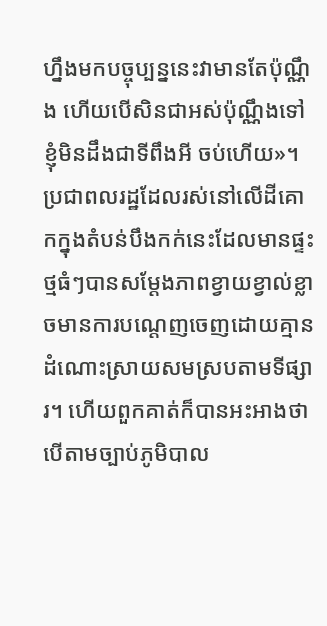ហ្នឹងមកបច្ចុប្បន្ននេះវាមានតែប៉ុណ្ណឹង ហើយបើសិនជាអស់ប៉ុណ្ណឹងទៅ ខ្ញុំមិនដឹងជាទីពឹងអី ចប់ហើយ»។
ប្រជាពលរដ្ឋដែលរស់នៅលើដីគោកក្នុងតំបន់បឹងកក់នេះដែលមានផ្ទះថ្មធំៗបានសម្ដែងភាពខ្វាយខ្វាល់ខ្លាចមានការបណ្តេញចេញដោយគ្មានដំណោះស្រាយសមស្របតាមទីផ្សារ។ ហើយពួកគាត់ក៏បានអះអាងថា បើតាមច្បាប់ភូមិបាល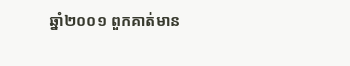ឆ្នាំ២០០១ ពួកគាត់មាន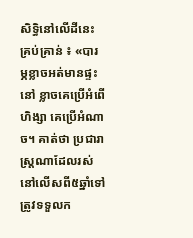សិទ្ធិនៅលើដីនេះគ្រប់គ្រាន់ ៖ «បារម្ភខ្លាចអត់មានផ្ទះនៅ ខ្លាចគេប្រើអំពើហិង្សា គេប្រើអំណាច។ គាត់ថា ប្រជារាស្រ្ដណាដែលរស់នៅលើសពី៥ឆ្នាំទៅត្រូវទទួលក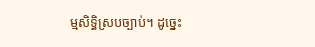ម្មសិទ្ធិស្របច្បាប់។ ដូច្នេះ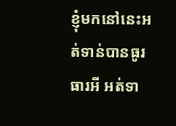ខ្ញុំមកនៅនេះអត់ទាន់បានធូរធារអី អត់ទា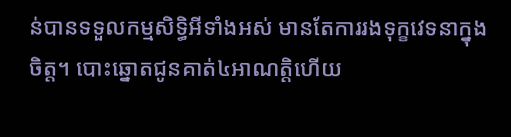ន់បានទទួលកម្មសិទ្ធិអីទាំងអស់ មានតែការរងទុក្ខវេទនាក្នុងចិត្ត។ បោះឆ្នោតជូនគាត់៤អាណត្តិហើយ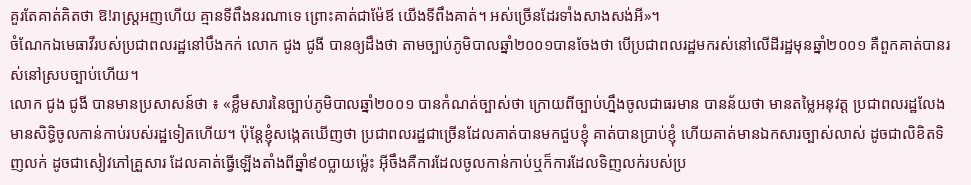គួរតែគាត់គិតថា ឱ!រាស្រ្ដអញហើយ គ្មានទីពឹងនរណាទេ ព្រោះគាត់ជាម៉ែឪ យើងទីពឹងគាត់។ អស់ច្រើនដែរទាំងសាងសង់អី»។
ចំណែកឯមេធាវីរបស់ប្រជាពលរដ្ឋនៅបឹងកក់ លោក ជូង ជូងី បានឲ្យដឹងថា តាមច្បាប់ភូមិបាលឆ្នាំ២០០១បានចែងថា បើប្រជាពលរដ្ឋមករស់នៅលើដីរដ្ឋមុនឆ្នាំ២០០១ គឺពួកគាត់បានរស់នៅស្របច្បាប់ហើយ។
លោក ជូង ជូងី បានមានប្រសាសន៍ថា ៖ «ខ្លឹមសារនៃច្បាប់ភូមិបាលឆ្នាំ២០០១ បានកំណត់ច្បាស់ថា ក្រោយពីច្បាប់ហ្នឹងចូលជាធរមាន បានន័យថា មានតម្លៃអនុវត្ត ប្រជាពលរដ្ឋលែងមានសិទ្ធិចូលកាន់កាប់របស់រដ្ឋទៀតហើយ។ ប៉ុន្តែខ្ញុំសង្កេតឃើញថា ប្រជាពលរដ្ឋជាច្រើនដែលគាត់បានមកជួបខ្ញុំ គាត់បានប្រាប់ខ្ញុំ ហើយគាត់មានឯកសារច្បាស់លាស់ ដូចជាលិខិតទិញលក់ ដូចជាសៀវភៅគ្រួសារ ដែលគាត់ធ្វើឡើងតាំងពីឆ្នាំ៩០ប្លាយម្ល៉េះ អ៊ីចឹងគឺការដែលចូលកាន់កាប់ឬក៏ការដែលទិញលក់របស់ប្រ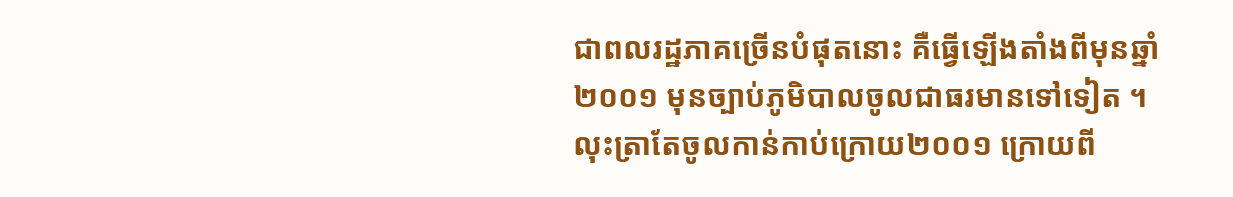ជាពលរដ្ឋភាគច្រើនបំផុតនោះ គឺធ្វើឡើងតាំងពីមុនឆ្នាំ២០០១ មុនច្បាប់ភូមិបាលចូលជាធរមានទៅទៀត ។ លុះត្រាតែចូលកាន់កាប់ក្រោយ២០០១ ក្រោយពី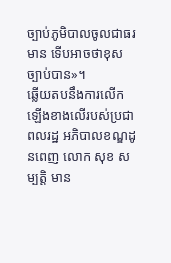ច្បាប់ភូមិបាលចូលជាធរមាន ទើបអាចថាខុសច្បាប់បាន»។
ឆ្លើយតបនឹងការលើកឡើងខាងលើរបស់ប្រជាពលរដ្ឋ អភិបាលខណ្ឌដូនពេញ លោក សុខ សម្បត្តិ មាន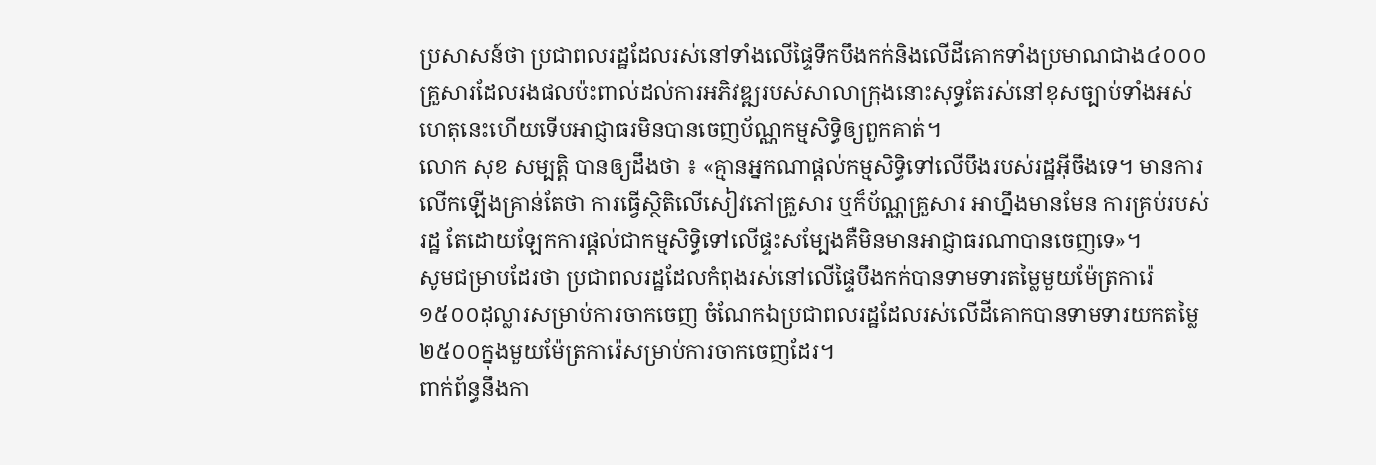ប្រសាសន៍ថា ប្រជាពលរដ្ឋដែលរស់នៅទាំងលើផ្ទៃទឹកបឹងកក់និងលើដីគោកទាំងប្រមាណជាង៤០០០គ្រួសារដែលរងផលប៉ះពាល់ដល់ការអភិវឌ្ឍរបស់សាលាក្រុងនោះសុទ្ធតែរស់នៅខុសច្បាប់ទាំងអស់ ហេតុនេះហើយទើបអាជ្ញាធរមិនបានចេញប័ណ្ណកម្មសិទ្ធិឲ្យពួកគាត់។
លោក សុខ សម្បត្តិ បានឲ្យដឹងថា ៖ «គ្មានអ្នកណាផ្ដល់កម្មសិទ្ធិទៅលើបឹងរបស់រដ្ឋអ៊ីចឹងទេ។ មានការលើកឡើងគ្រាន់តែថា ការធ្វើស្ថិតិលើសៀវភៅគ្រួសារ ឬក៏ប័ណ្ណគ្រួសារ អាហ្នឹងមានមែន ការគ្រប់របស់រដ្ឋ តែដោយឡែកការផ្ដល់ជាកម្មសិទ្ធិទៅលើផ្ទះសម្បែងគឺមិនមានអាជ្ញាធរណាបានចេញទេ»។
សូមជម្រាបដែរថា ប្រជាពលរដ្ឋដែលកំពុងរស់នៅលើផ្ទៃបឹងកក់បានទាមទារតម្លៃមួយម៉ែត្រការ៉េ១៥០០ដុល្លារសម្រាប់ការចាកចេញ ចំណែកឯប្រជាពលរដ្ឋដែលរស់លើដីគោកបានទាមទារយកតម្លៃ២៥០០ក្នុងមួយម៉ែត្រការ៉េសម្រាប់ការចាកចេញដែរ។
ពាក់ព័ន្ធនឹងកា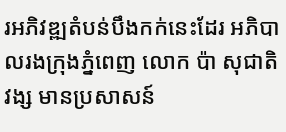រអភិវឌ្ឍតំបន់បឹងកក់នេះដែរ អភិបាលរងក្រុងភ្នំពេញ លោក ប៉ា សុជាតិវង្ស មានប្រសាសន៍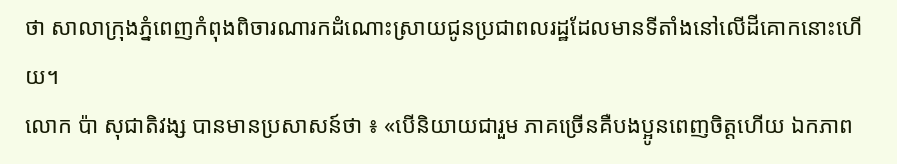ថា សាលាក្រុងភ្នំពេញកំពុងពិចារណារកដំណោះស្រាយជូនប្រជាពលរដ្ឋដែលមានទីតាំងនៅលើដីគោកនោះហើយ។
លោក ប៉ា សុជាតិវង្ស បានមានប្រសាសន៍ថា ៖ «បើនិយាយជារួម ភាគច្រើនគឺបងប្អូនពេញចិត្តហើយ ឯកភាព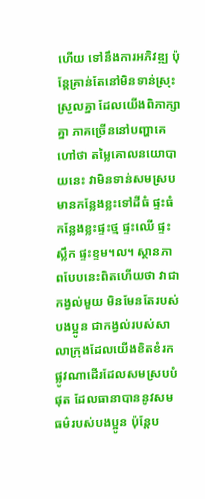ហើយ ទៅនឹងការអភិវឌ្ឍ ប៉ុន្តែគ្រាន់តែនៅមិនទាន់ស្រុះស្រួលគ្នា ដែលយើងពិភាក្សាគ្នា ភាគច្រើននៅបញ្ហាគេហៅថា តម្លៃគោលនយោបាយនេះ វាមិនទាន់សមស្រប មានកន្លែងខ្លះទៅដីធំ ផ្ទះធំ កន្លែងខ្លះផ្ទះថ្ម ផ្ទះឈើ ផ្ទះស្លឹក ផ្ទះខ្ទម។ល។ ស្ថានភាពបែបនេះពិតហើយថា វាជាកង្វល់មួយ មិនមែនតែរបស់បងប្អូន ជាកង្វល់របស់សាលាក្រុងដែលយើងខិតខំរកផ្លូវណាដើរដែលសមស្របបំផុត ដែលធានាបាននូវសមធម៌របស់បងប្អូន ប៉ុន្តែប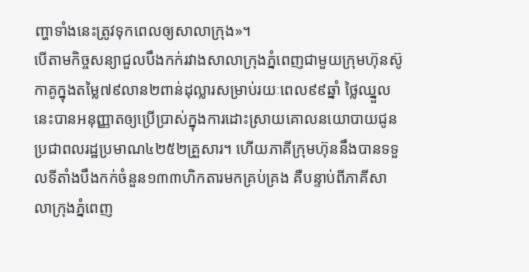ញ្ហាទាំងនេះត្រូវទុកពេលឲ្យសាលាក្រុង»។
បើតាមកិច្ចសន្យាជួលបឹងកក់រវាងសាលាក្រុងភ្នំពេញជាមួយក្រុមហ៊ុនស៊ូកាគូក្នុងតម្លៃ៧៩លាន២ពាន់ដុល្លារសម្រាប់រយៈពេល៩៩ឆ្នាំ ថ្លៃឈ្នួលនេះបានអនុញ្ញាតឲ្យប្រើប្រាស់ក្នុងការដោះស្រាយគោលនយោបាយជូនប្រជាពលរដ្ឋប្រមាណ៤២៥២គ្រួសារ។ ហើយភាគីក្រុមហ៊ុននឹងបានទទួលទីតាំងបឹងកក់ចំនួន១៣៣ហិកតារមកគ្រប់គ្រង គឺបន្ទាប់ពីភាគីសាលាក្រុងភ្នំពេញ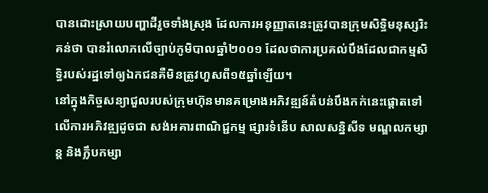បានដោះស្រាយបញ្ហាដីរួចទាំងស្រុង ដែលការអនុញ្ញាតនេះត្រូវបានក្រុមសិទ្ធិមនុស្សរិះគន់ថា បានរំលោភលើច្បាប់ភូមិបាលឆ្នាំ២០០១ ដែលថាការប្រគល់បឹងដែលជាកម្មសិទ្ធិរបស់រដ្ឋទៅឲ្យឯកជនគឺមិនត្រូវហួសពី១៥ឆ្នាំឡើយ។
នៅក្នុងកិច្ចសន្យាជួលរបស់ក្រុមហ៊ុនមានគម្រោងអភិវឌ្ឍន៍តំបន់បឹងកក់នេះផ្តោតទៅលើការអភិវឌ្ឍដូចជា សង់អគារពាណិជ្ជកម្ម ផ្សារទំនើប សាលសន្និសីទ មណ្ឌលកម្សាន្ត និងក្លឹបកម្សា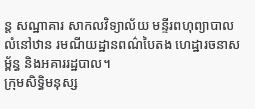ន្ត សណ្ឋាគារ សាកលវិទ្យាល័យ មន្ទីរពហុព្យាបាល លំនៅឋាន រមណីយដ្ឋានពណ៌បៃតង ហេដ្ឋារចនាសម្ព័ន្ធ និងអគាររដ្ឋបាល។
ក្រុមសិទ្ធិមនុស្ស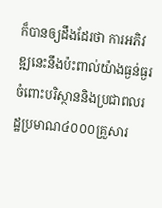ក៏បានឲ្យដឹងដែរថា ការអភិវឌ្ឍនេះនឹងប៉ះពាល់យ៉ាងធ្ងន់ធ្ងរចំពោះបរិស្ថាននិងប្រជាពលរដ្ឋប្រមាណ៤០០០គ្រួសារ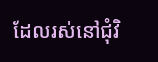ដែលរស់នៅជុំវិ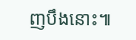ញបឹងនោះ៕